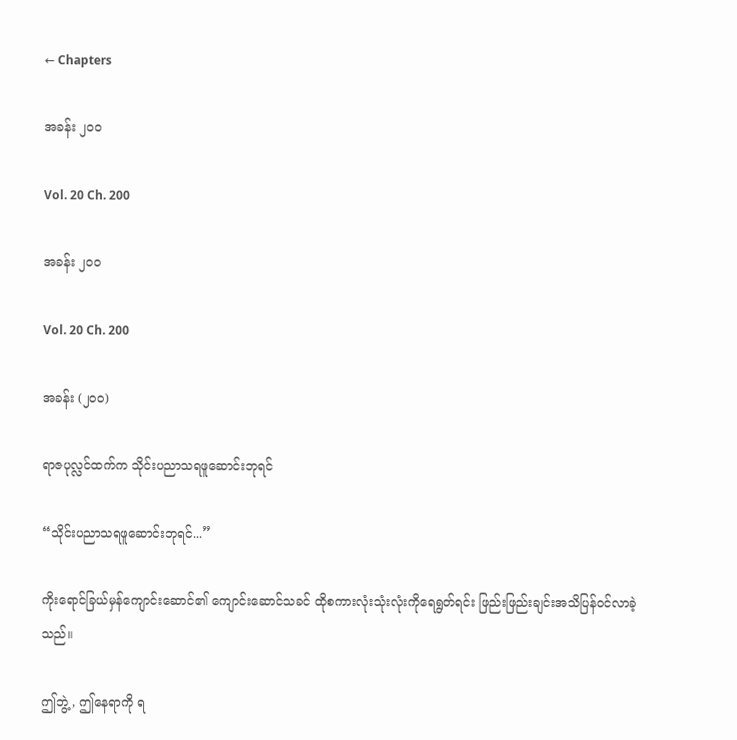← Chapters

အခန်း ၂၀၀

Vol. 20 Ch. 200

အခန်း ၂၀၀

Vol. 20 Ch. 200

အခန်း (၂၀၀)

ရာဇပုလ္လင်ထက်က သိုင်းပညာသရဖူဆောင်းဘုရင်

“သိုင်းပညာသရဖူဆောင်းဘုရင်...”

ကိုးရောင်ခြယ်မှန်ကျောင်းဆောင်၏ ကျောင်းဆောင်သခင် ထိုစကားလုံးသုံးလုံးကိုရေရွတ်ရင်း ဖြည်းဖြည်းချင်းအသိပြန်ဝင်လာခဲ့သည်။

ဤဘွဲ့, ဤနေရာကို ရ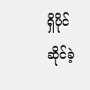ရှိပိုင်ဆိုင်ခဲ့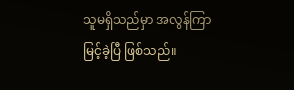သူမရှိသည်မှာ အလွန်ကြာမြင့်ခဲ့ပြီ ဖြစ်သည်။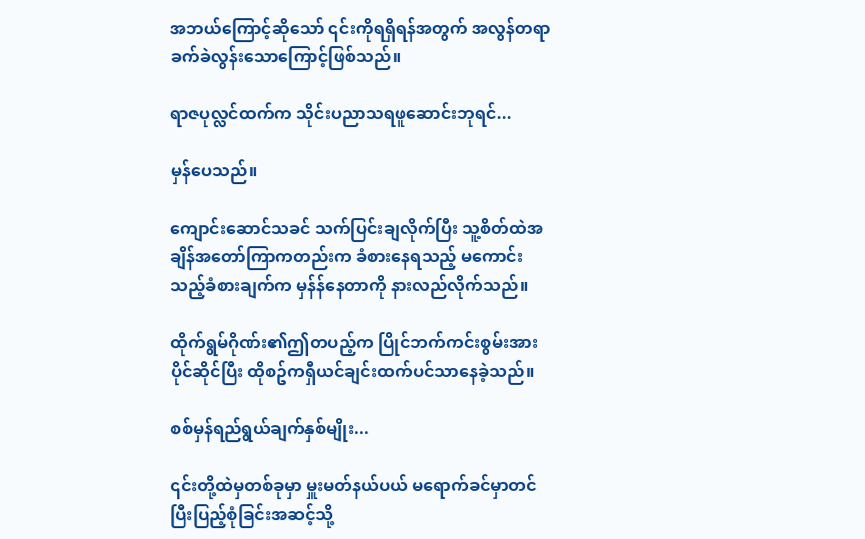အဘယ်ကြောင့်ဆိုသော် ၎င်းကိုရရှိရန်အတွက် အလွန်တရာခက်ခဲလွန်းသောကြောင့်ဖြစ်သည်။

ရာဇပုလ္လင်ထက်က သိုင်းပညာသရဖူဆောင်းဘုရင်...

မှန်ပေသည်။

ကျောင်းဆောင်သခင် သက်ပြင်းချလိုက်ပြီး သူ့စိတ်ထဲအချိန်အတော်ကြာကတည်းက ခံစားနေရသည့် မကောင်းသည့်ခံစားချက်က မှန်န်နေတာကို နားလည်လိုက်သည်။

ထိုက်ရွမ်ဂိုဏ်း၏ဤတပည့်က ပြိုင်ဘက်ကင်းစွမ်းအားပိုင်ဆိုင်ပြီး ထိုစဥ်ကရှီယင်ချင်းထက်ပင်သာနေခဲ့သည်။

စစ်မှန်ရည်ရွယ်ချက်နှစ်မျိုး...

၎င်းတို့ထဲမှတစ်ခုမှာ မှူးမတ်နယ်ပယ် မရောက်ခင်မှာတင် ပြီးပြည့်စုံခြင်းအဆင့်သို့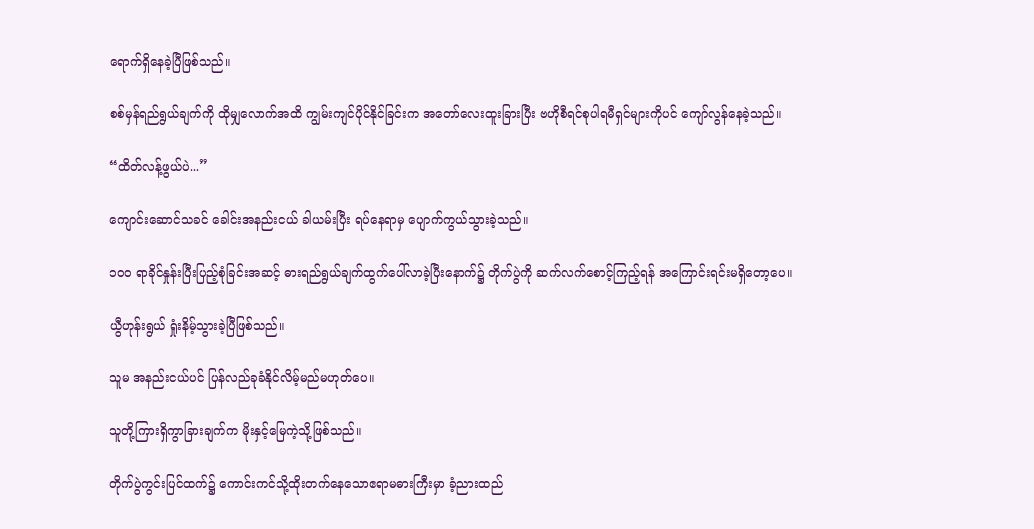ရောက်ရှိနေခဲ့ပြီဖြစ်သည်။

စစ်မှန်ရည်ရွယ်ချက်ကို ထိုမျှလောက်အထိ ကျွမ်းကျင်ပိုင်နိုင်ခြင်းက အတော်လေးထူးခြားပြီး ဗဟိုစီရင်စုပါရမီရှင်များကိုပင် ကျော်လွန်နေခဲ့သည်။

“ထိတ်လန့်ဖွယ်ပဲ...”

ကျောင်းဆောင်သခင် ခေါင်းအနည်းငယ် ခါယမ်းပြီး ရပ်နေရာမှ ပျောက်ကွယ်သွားခဲ့သည်။

၁၀၀ ရာခိုင်နှုန်းပြီးပြည့်စုံခြင်းအဆင့် ဓားရည်ရွယ်ချက်ထွက်ပေါ်လာခဲ့ပြီးနောက်၌ တိုက်ပွဲကို ဆက်လက်စောင့်ကြည့်ရန် အကြောင်းရင်းမရှိတော့ပေ။

ယွီဟုန်းရွယ် ရှုံးနိမ့်သွားခဲ့ပြီဖြစ်သည်။

သူမ အနည်းငယ်ပင် ပြန်လည်ခုခံနိုင်လိမ့်မည်မဟုတ်ပေ။

သူတို့ကြားရှိကွာခြားချက်က မိုးနှင့်မြေကဲ့သို့ဖြစ်သည်။

တိုက်ပွဲကွင်းပြင်ထက်၌ ကောင်းကင်သို့ထိုးတက်နေသောဧရာမဓားကြီးမှာ ခံ့ညားထည်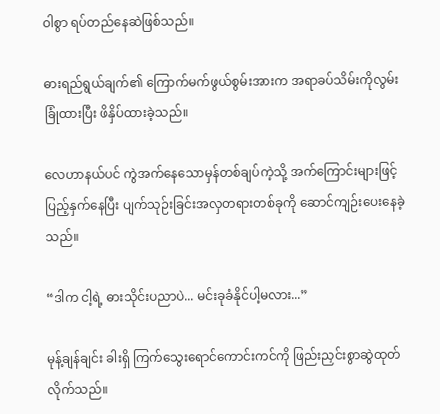ဝါစွာ ရပ်တည်နေဆဲဖြစ်သည်။

ဓားရည်ရွယ်ချက်၏ ကြောက်မက်ဖွယ်စွမ်းအားက အရာခပ်သိမ်းကိုလွမ်းခြုံထားပြီး ဖိနှိပ်ထားခဲ့သည်။

လေဟာနယ်ပင် ကွဲအက်နေသောမှန်တစ်ချပ်ကဲ့သို့ အက်ကြောင်းများဖြင့်ပြည့်နှက်နေပြီး ပျက်သုဉ်းခြင်းအလှတရားတစ်ခုကို ဆောင်ကျဉ်းပေးနေခဲ့သည်။

“ဒါက ငါ့ရဲ့ ဓားသိုင်းပညာပဲ... မင်းခုခံနိုင်ပါ့မလား...”

မုန့်ချန်ချင်း ခါးရှိ ကြက်သွေးရောင်ကောင်းကင်ကို ဖြည်းညှင်းစွာဆွဲထုတ်လိုက်သည်။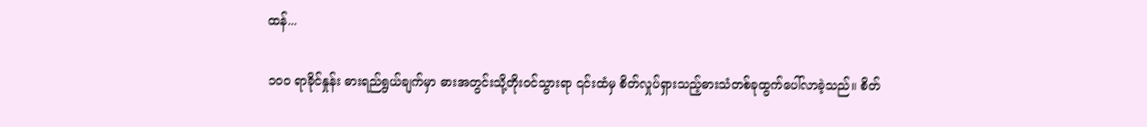ထန်...

၁၀၀ ရာခိုင်နှုန်း ဓားရည်ရွယ်ချက်မှာ ဓားအတွင်းသို့တိုးဝင်သွားရာ ၎င်းထံမှ စိတ်လှုပ်ရှားသည့်ဓားသံတစ်ခုထွက်ပေါ်လာခဲ့သည်။ စိတ်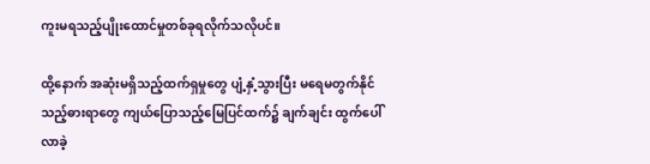ကူးမရသည့်ပျိုးထောင်မှုတစ်ခုရလိုက်သလိုပင်။

ထို့နောက် အဆုံးမရှိသည့်ထက်ရှမှုတွေ ပျံ့နှံ့သွားပြီး မရေမတွက်နိုင်သည့်ဓားရာတွေ ကျယ်ပြောသည့်မြေပြင်ထက်၌ ချက်ချင်း ထွက်ပေါ်လာခဲ့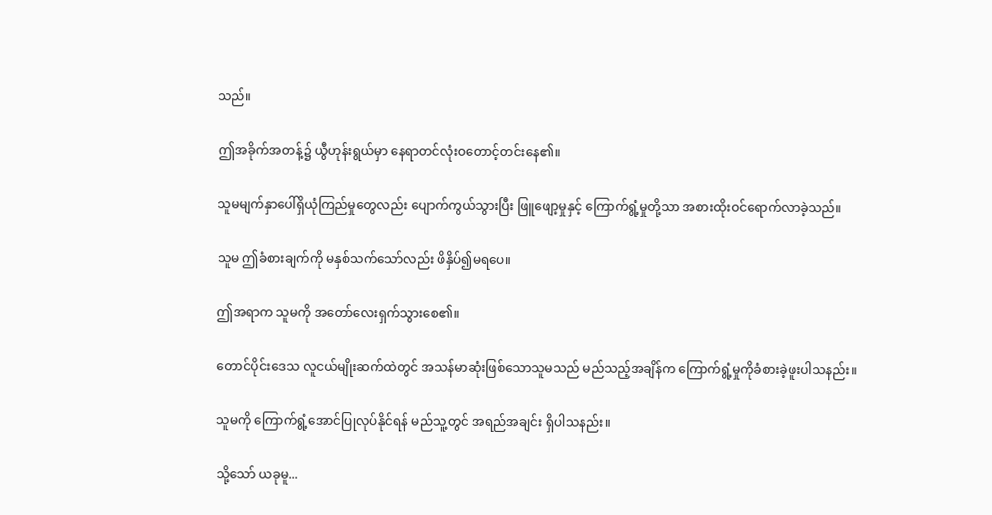သည်။

ဤအခိုက်အတန့်၌ ယွီဟုန်းရွယ်မှာ နေရာတင်လုံးဝတောင့်တင်းနေ၏။

သူမမျက်နှာပေါ်ရှိယုံကြည်မှုတွေလည်း ပျောက်ကွယ်သွားပြီး ဖြူဖျော့မှုနှင့် ကြောက်ရွံ့မှုတို့သာ အစားထိုးဝင်ရောက်လာခဲ့သည်။

သူမ ဤခံစားချက်ကို မနှစ်သက်သော်လည်း ဖိနှိပ်၍မရပေ။

ဤအရာက သူမကို အတော်လေးရှက်သွားစေ၏။

တောင်ပိုင်းဒေသ လူငယ်မျိုးဆက်ထဲတွင် အသန်မာဆုံးဖြစ်သောသူမသည် မည်သည့်အချိန်က ကြောက်ရွံ့မှုကိုခံစားခဲ့ဖူးပါသနည်း။

သူမကို ကြောက်ရွံ့အောင်ပြုလုပ်နိုင်ရန် မည်သူ့တွင် အရည်အချင်း ရှိပါသနည်း။

သို့သော် ယခုမူ...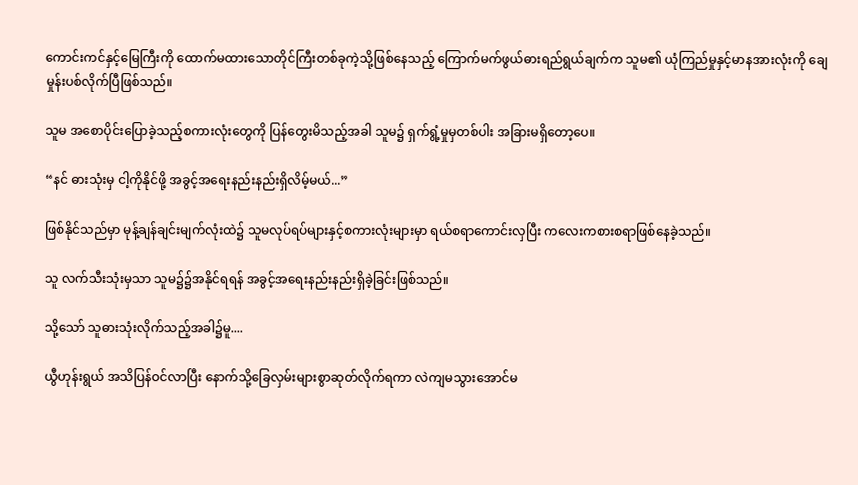ကောင်းကင်နှင့်မြေကြီးကို ထောက်မထားသောတိုင်ကြီးတစ်ခုကဲ့သို့ဖြစ်နေသည့် ကြောက်မက်ဖွယ်ဓားရည်ရွယ်ချက်က သူမ၏ ယုံကြည်မှုနှင့်မာနအားလုံးကို ချေမှုန်းပစ်လိုက်ပြီဖြစ်သည်။

သူမ အစောပိုင်းပြောခဲ့သည့်စကားလုံးတွေကို ပြန်တွေးမိသည့်အခါ သူမ၌ ရှက်ရွံ့မှုမှတစ်ပါး အခြားမရှိတော့ပေ။

“နင် ဓားသုံးမှ ငါ့ကိုနိုင်ဖို့ အခွင့်အရေးနည်းနည်းရှိလိမ့်မယ်...”

ဖြစ်နိုင်သည်မှာ မုန့်ချန်ချင်းမျက်လုံးထဲ၌ သူမလုပ်ရပ်များနှင့်စကားလုံးများမှာ ရယ်စရာကောင်းလှပြီး ကလေးကစားစရာဖြစ်နေခဲ့သည်။

သူ လက်သီးသုံးမှသာ သူမ၌၌အနိုင်ရရန် အခွင့်အရေးနည်းနည်းရှိခဲ့ခြင်းဖြစ်သည်။

သို့သော် သူဓားသုံးလိုက်သည့်အခါ၌မူ....

ယွီဟုန်းရွယ် အသိပြန်ဝင်လာပြီး နောက်သို့ခြေလှမ်းများစွာဆုတ်လိုက်ရကာ လဲကျမသွားအောင်မ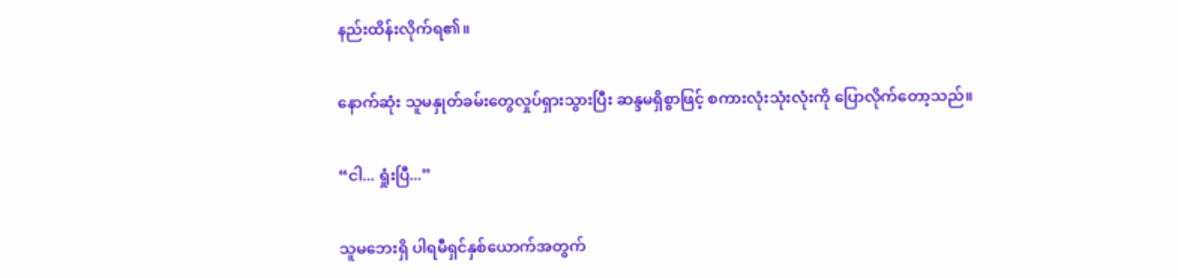နည်းထိန်းလိုက်ရ၏။

နောက်ဆုံး သူမနှုတ်ခမ်းတွေလှုပ်ရှားသွားပြီး ဆန္ဒမရှိစွာဖြင့် စကားလုံးသုံးလုံးကို ပြောလိုက်တော့သည်။

“ငါ... ရှုံးပြီ...”

သူမဘေးရှိ ပါရမီရှင်နှစ်ယောက်အတွက်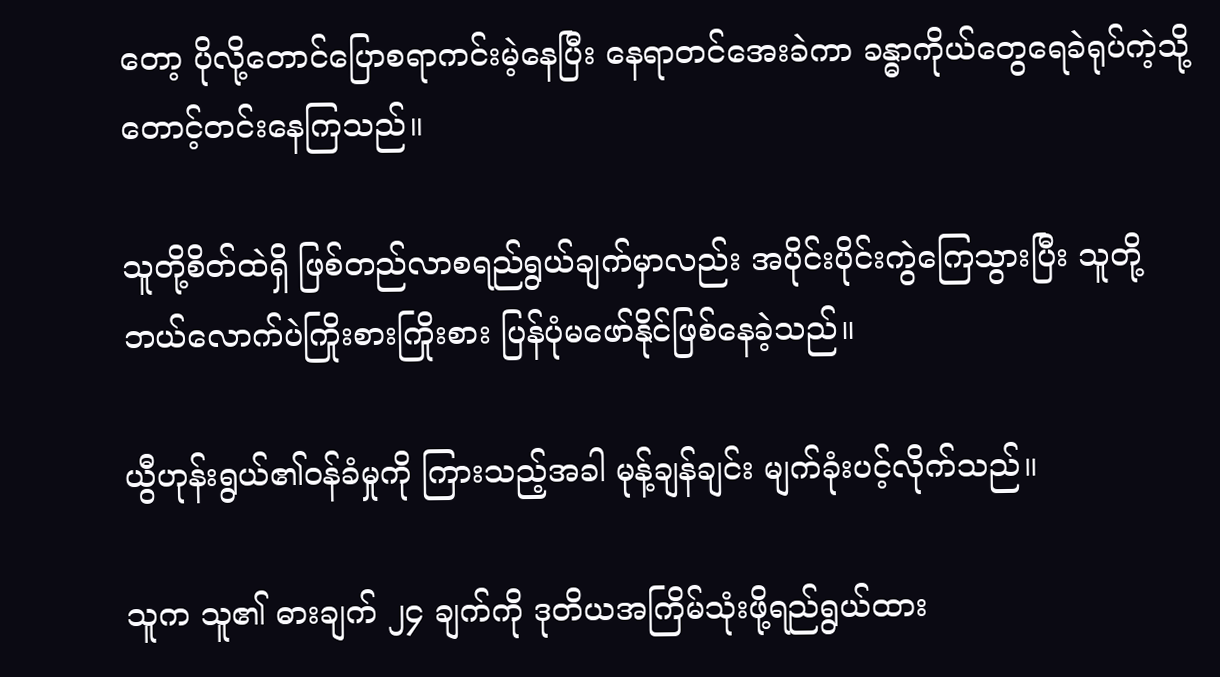တော့ ပိုလို့တောင်ပြောစရာကင်းမဲ့နေပြီး နေရာတင်အေးခဲကာ ခန္ဓာကိုယ်တွေရေခဲရုပ်ကဲ့သို့ တောင့်တင်းနေကြသည်။

သူတို့စိတ်ထဲရှိ ဖြစ်တည်လာစရည်ရွယ်ချက်မှာလည်း အပိုင်းပိုင်းကွဲကြေသွားပြီး သူတို့ဘယ်လောက်ပဲကြိုးစားကြိုးစား ပြန်ပုံမဖော်နိုင်ဖြစ်နေခဲ့သည်။

ယွီဟုန်းရွယ်၏ဝန်ခံမှုကို ကြားသည့်အခါ မုန့်ချန်ချင်း မျက်ခုံးပင့်လိုက်သည်။

သူက သူ၏ ဓားချက် ၂၄ ချက်ကို ဒုတိယအကြိမ်သုံးဖို့ရည်ရွယ်ထား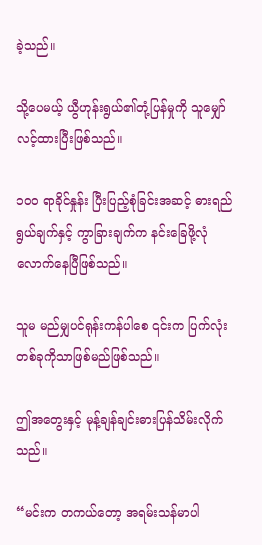ခဲ့သည်။

သို့ပေမယ့် ယွီဟုန်းရွယ်၏တုံ့ပြန်မှုကို သူမျှော်လင့်ထားပြီးဖြစ်သည်။

၁၀၀ ရာခိုင်နှုန်း ပြီးပြည့်စုံခြင်းအဆင့် ဓားရည်ရွယ်ချက်နှင့် ကွာခြားချက်က နင်းခြေဖို့လုံလောက်နေပြီဖြစ်သည်။

သူမ မည်မျှပင်ရုန်းကန်ပါစေ ၎င်းက ပြက်လုံးတစ်ခုကိုသာဖြစ်မည်ဖြစ်သည်။

ဤအတွေးနှင့် မုန့်ချန်ချင်းဓားပြန်သိမ်းလိုက်သည်။

“မင်းက တကယ်တော့ အရမ်းသန်မာပါ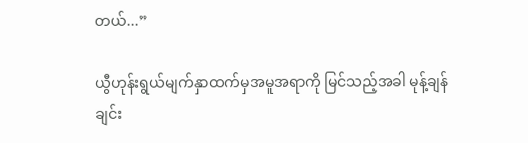တယ်...”

ယွီဟုန်းရွယ်မျက်နှာထက်မှအမူအရာကို မြင်သည့်အခါ မုန့်ချန်ချင်း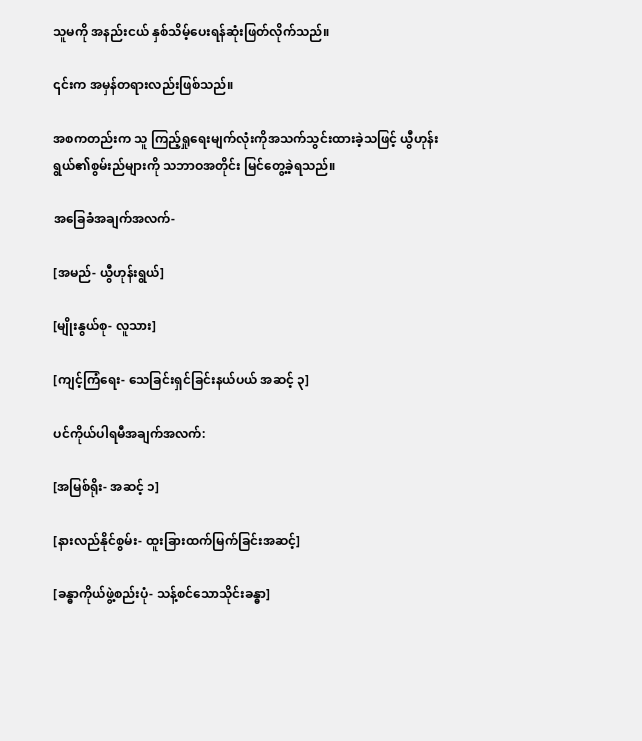သူမကို အနည်းငယ် နှစ်သိမ့်ပေးရန်ဆုံးဖြတ်လိုက်သည်။

၎င်းက အမှန်တရားလည်းဖြစ်သည်။

အစကတည်းက သူ ကြည့်ရှုရေးမျက်လုံးကိုအသက်သွင်းထားခဲ့သဖြင့် ယွီဟုန်းရွယ်၏စွမ်းည်များကို သဘာဝအတိုင်း မြင်တွေ့ခဲ့ရသည်။

အခြေခံအချက်အလက်-

[အမည်- ယွီဟုန်းရွယ်]

[မျိုးနွယ်စု- လူသား]

[ကျင့်ကြံရေး- သေခြင်းရှင်ခြင်းနယ်ပယ် အဆင့် ၃]

ပင်ကိုယ်ပါရမီအချက်အလက်:

[အမြစ်ရိုး- အဆင့် ၁]

[နားလည်နိုင်စွမ်း- ထူးခြားထက်မြက်ခြင်းအဆင့်]

[ခန္ဓာကိုယ်ဖွဲ့စည်းပုံ- သန့်စင်သောသိုင်းခန္ဓာ]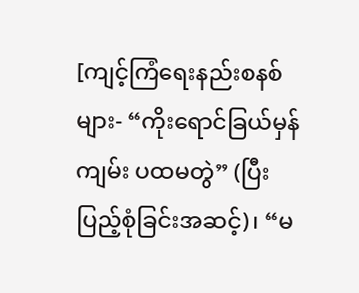[ကျင့်ကြံရေးနည်းစနစ်များ- “ကိုးရောင်ခြယ်မှန်ကျမ်း ပထမတွဲ” (ပြီးပြည့်စုံခြင်းအဆင့်)၊ “မ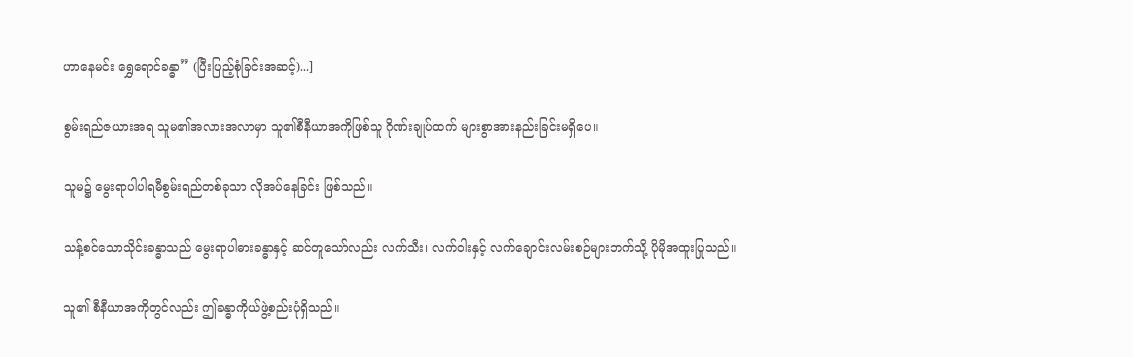ဟာနေမင်း ရွှေရောင်ခန္ဓာ” (ပြီးပြည့်စုံခြင်းအဆင့်)...]

စွမ်းရည်ဇယားအရ သူမ၏အလားအလာမှာ သူ၏စီနီယာအကိုဖြစ်သူ ဂိုဏ်းချုပ်ထက် များစွာအားနည်းခြင်းမရှိပေ။

သူမ၌ မွေးရာပါပါရမီစွမ်းရည်တစ်ခုသာ လိုအပ်နေခြင်း ဖြစ်သည်။

သန့်စင်သောသိုင်းခန္ဓာသည် မွေးရာပါဓားခန္ဓာနှင့် ဆင်တူသော်လည်း လက်သီး၊ လက်ဝါးနှင့် လက်ချောင်းလမ်းစဉ်များဘက်သို့ ပိုမိုအထူးပြုသည်။

သူ၏ စီနီယာအကိုတွင်လည်း ဤခန္ဓာကိုယ်ဖွဲ့စည်းပုံရှိသည်။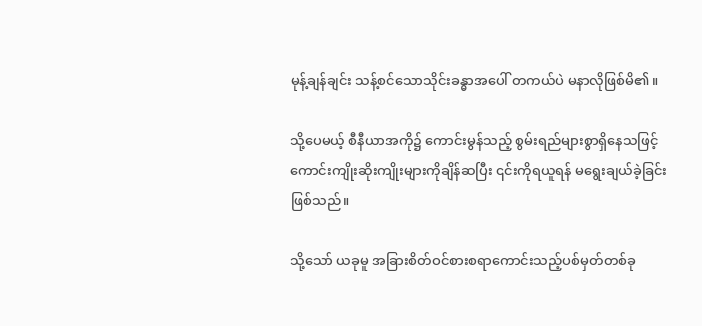မုန့်ချန်ချင်း သန့်စင်သောသိုင်းခန္ဓာအပေါ် တကယ်ပဲ မနာလိုဖြစ်မိ၏။

သို့ပေမယ့် စီနီယာအကို၌ ကောင်းမွန်သည့် စွမ်းရည်များစွာရှိနေသဖြင့် ကောင်းကျိုးဆိုးကျိုးများကိုချိန်ဆပြီး ၎င်းကိုရယူရန် မရွေးချယ်ခဲ့ခြင်းဖြစ်သည်။

သို့သော် ယခုမူ အခြားစိတ်ဝင်စားစရာကောင်းသည့်ပစ်မှတ်တစ်ခု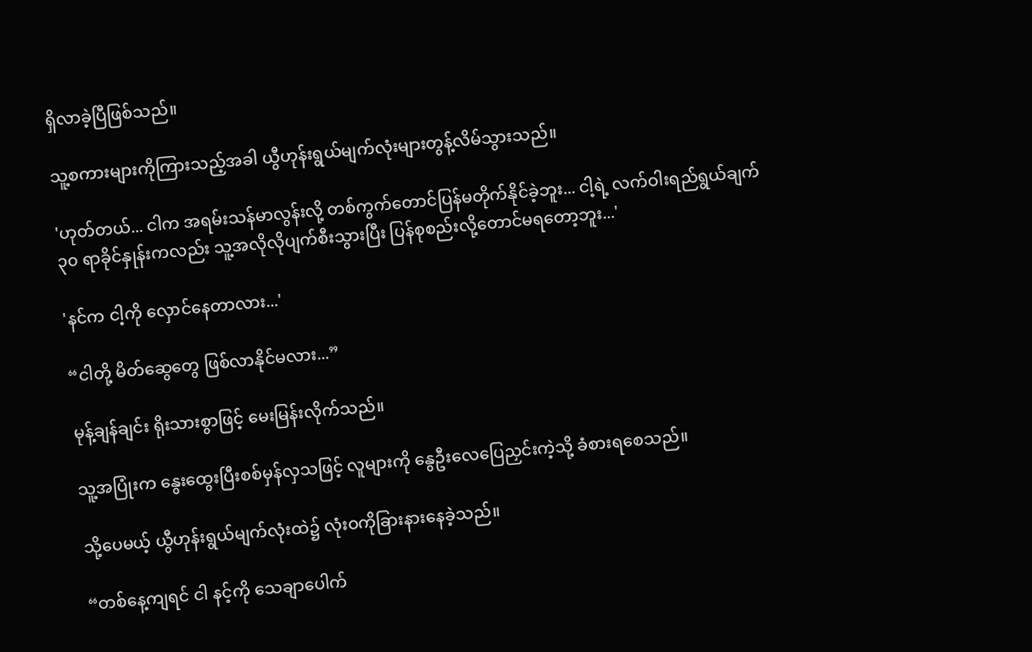ရှိလာခဲ့ပြီဖြစ်သည်။

သူ့စကားများကိုကြားသည့်အခါ ယွီဟုန်းရွယ်မျက်လုံးများတွန့်လိမ်သွားသည်။

'ဟုတ်တယ်... ငါက အရမ်းသန်မာလွန်းလို့ တစ်ကွက်တောင်ပြန်မတိုက်နိုင်ခဲ့ဘူး... ငါ့ရဲ့ လက်ဝါးရည်ရွယ်ချက် ၃၀ ရာခိုင်နှုန်းကလည်း သူ့အလိုလိုပျက်စီးသွားပြီး ပြန်စုစည်းလို့တောင်မရတော့ဘူး...'

'နင်က ငါ့ကို လှောင်နေတာလား...'

“ငါတို့ မိတ်ဆွေတွေ ဖြစ်လာနိုင်မလား...”

မုန့်ချန်ချင်း ရိုးသားစွာဖြင့် မေးမြန်းလိုက်သည်။

သူ့အပြုံးက နွေးထွေးပြီးစစ်မှန်လှသဖြင့် လူများကို နွေဦးလေပြေညှင်းကဲ့သို့ ခံစားရစေသည်။

သို့ပေမယ့် ယွီဟုန်းရွယ်မျက်လုံးထဲ၌ လုံးဝကိုခြားနားနေခဲ့သည်။

“တစ်နေ့ကျရင် ငါ နင့်ကို သေချာပေါက်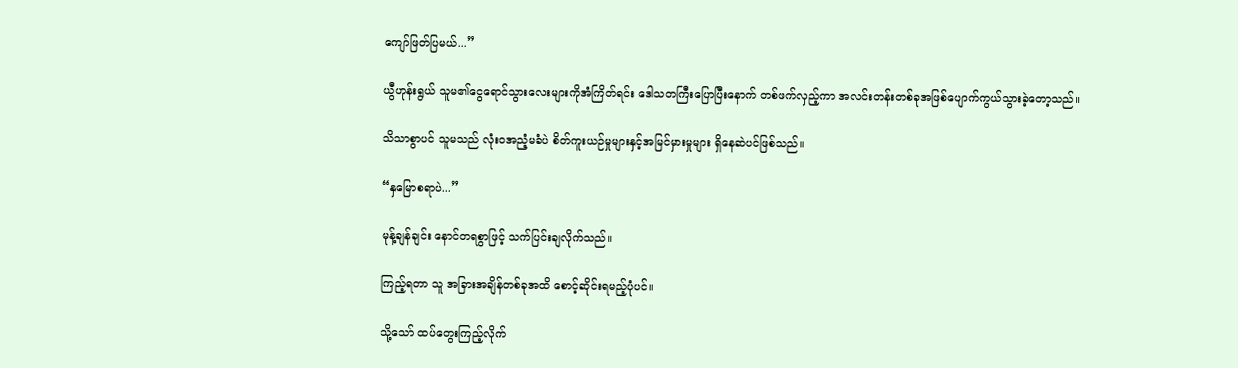ကျော်ဖြတ်ပြမယ်...”

ယွီဟုန်းရွယ် သူမ၏ငွေရောင်သွားလေးများကိုအံကြိတ်ရင်း ဒေါသတကြီးပြောပြီးနောက် တစ်ဖက်လှည့်ကာ အလင်းတန်းတစ်ခုအဖြစ်ပျောက်ကွယ်သွားခဲ့တော့သည်။

သိသာစွာပင် သူမသည် လုံးဝအညံ့မခံပဲ စိတ်ကူးယဉ်မှုများနှင့်အမြင်မှားမှုများ ရှိနေဆဲပင်ဖြစ်သည်။

“နှမြောစရာပဲ...”

မုန့်ချန်ချင်း နောင်တရစွာဖြင့် သက်ပြင်းချလိုက်သည်။

ကြည့်ရတာ သူ အခြားအချိန်တစ်ခုအထိ စောင့်ဆိုင်းရမည့်ပုံပင်။

သို့သော် ထပ်တွေးကြည့်လိုက်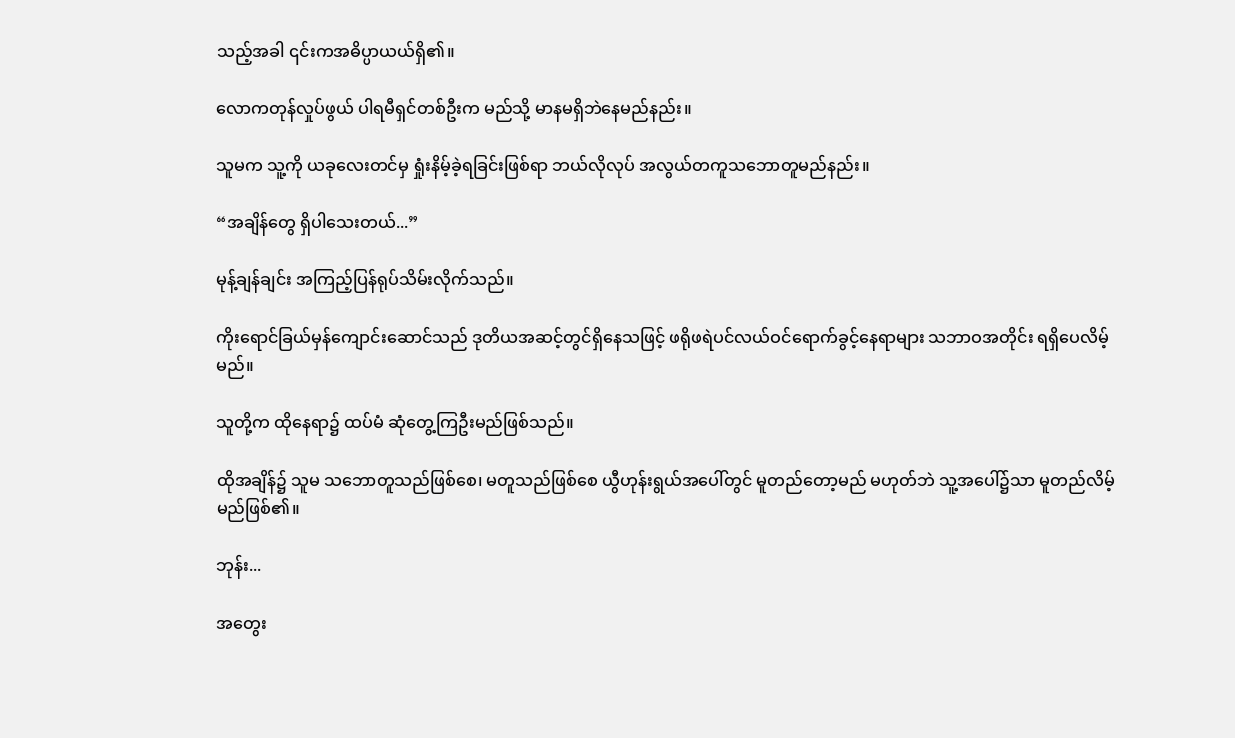သည့်အခါ ၎င်းကအဓိပ္ပာယယ်ရှိ၏။

လောကတုန်လှုပ်ဖွယ် ပါရမီရှင်တစ်ဦးက မည်သို့ မာနမရှိဘဲနေမည်နည်း။

သူမက သူ့ကို ယခုလေးတင်မှ ရှုံးနိမ့်ခဲ့ရခြင်းဖြစ်ရာ ဘယ်လိုလုပ် အလွယ်တကူသဘောတူမည်နည်း။

“အချိန်တွေ ရှိပါသေးတယ်...”

မုန့်ချန်ချင်း အကြည့်ပြန်ရုပ်သိမ်းလိုက်သည်။

ကိုးရောင်ခြယ်မှန်ကျောင်းဆောင်သည် ဒုတိယအဆင့်တွင်ရှိနေသဖြင့် ဖရိုဖရဲပင်လယ်ဝင်ရောက်ခွင့်နေရာများ သဘာဝအတိုင်း ရရှိပေလိမ့်မည်။

သူတို့က ထိုနေရာ၌ ထပ်မံ ဆုံတွေ့ကြဦးမည်ဖြစ်သည်။

ထိုအချိန်၌ သူမ သဘောတူသည်ဖြစ်စေ၊ မတူသည်ဖြစ်စေ ယွီဟုန်းရွယ်အပေါ်တွင် မူတည်တော့မည် မဟုတ်ဘဲ သူ့အပေါ်၌သာ မူတည်လိမ့်မည်ဖြစ်၏။

ဘုန်း...

အတွေး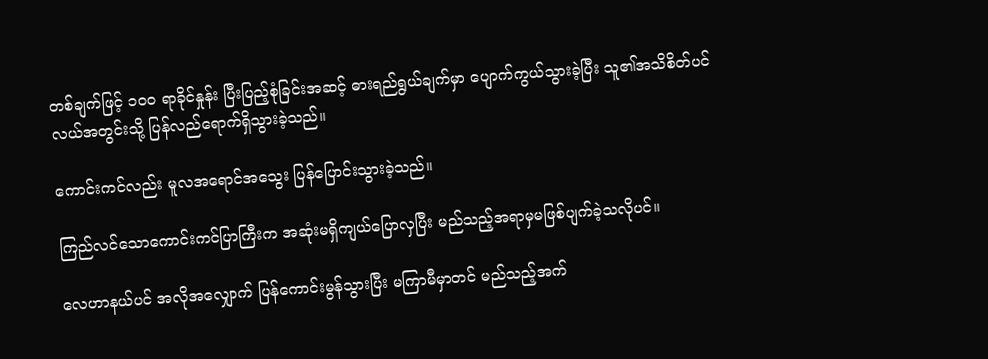တစ်ချက်ဖြင့် ၁၀၀ ရာခိုင်နှုန်း ပြီးပြည့်စုံခြင်းအဆင့် ဓားရည်ရွယ်ချက်မှာ ပျောက်ကွယ်သွားခဲ့ပြီး သူ၏အသိစိတ်ပင်လယ်အတွင်းသို့ ပြန်လည်ရောက်ရှိသွားခဲ့သည်။

ကောင်းကင်လည်း မူလအရောင်အသွေး ပြန်ပြောင်းသွားခဲ့သည်။

ကြည်လင်သောကောင်းကင်ပြာကြီးက အဆုံးမရှိကျယ်ပြောလှပြီး မည်သည့်အရာမှမဖြစ်ပျက်ခဲ့သလိုပင်။

လေဟာနယ်ပင် အလိုအလျှောက် ပြန်ကောင်းမွန်သွားပြီး မကြာမီမှာတင် မည်သည့်အက်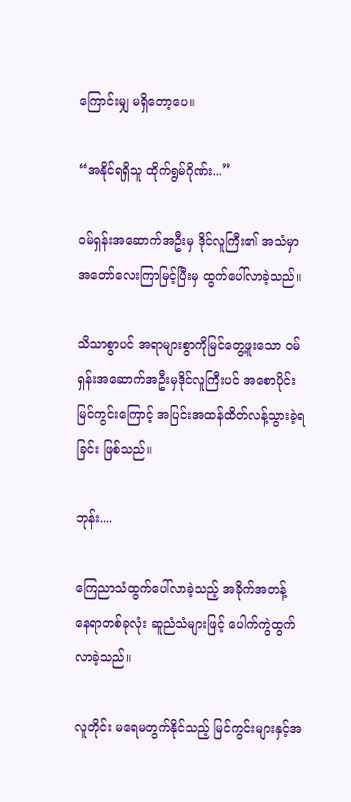ကြောင်းမျှ မရှိတော့ပေ။

“အနိုင်ရရှိသူ ထိုက်ရွမ်ဂိုဏ်း...”

ဝမ်ရှန်းအဆောက်အဦးမှ ဒိုင်လူကြီး၏ အသံမှာ အတော်လေးကြာမြင့်ပြီးမှ ထွက်ပေါ်လာခဲ့သည်။

သိသာစွာပင် အရာများစွာကိုမြင်တွေ့ဖူးသော ဝမ်ရှန်းအဆောက်အဦးမှဒိုင်လူကြီးပင် အစောပိုင်းမြင်ကွင်းကြောင့် အပြင်းအထန်ထိတ်လန့်သွားခဲ့ရခြင်း ဖြစ်သည်။

ဘုန်း....

ကြေညာသံထွက်ပေါ်လာခဲ့သည့် အခိုက်အတန့် နေရာတစ်ခုလုံး ဆူညံသံများဖြင့် ပေါက်ကွဲထွက်လာခဲ့သည်။

လူတိုင်း မရေမတွက်နိုင်သည့် မြင်ကွင်းများနှင့်အ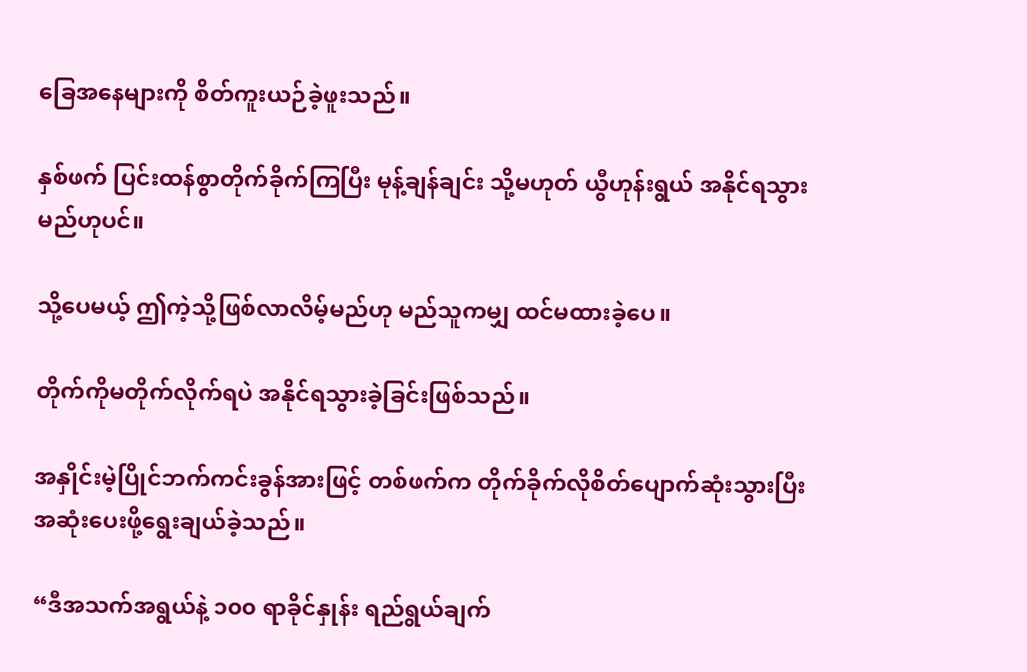ခြေအနေများကို စိတ်ကူးယဉ်ခဲ့ဖူးသည်။

နှစ်ဖက် ပြင်းထန်စွာတိုက်ခိုက်ကြပြီး မုန့်ချန်ချင်း သို့မဟုတ် ယွီဟုန်းရွယ် အနိုင်ရသွားမည်ဟုပင်။

သို့ပေမယ့် ဤကဲ့သို့ဖြစ်လာလိမ့်မည်ဟု မည်သူကမျှ ထင်မထားခဲ့ပေ။

တိုက်ကိုမတိုက်လိုက်ရပဲ အနိုင်ရသွားခဲ့ခြင်းဖြစ်သည်။

အနှိုင်းမဲ့ပြိုင်ဘက်ကင်းခွန်အားဖြင့် တစ်ဖက်က တိုက်ခိုက်လိုစိတ်ပျောက်ဆုံးသွားပြီး အဆုံးပေးဖို့ရွေးချယ်ခဲ့သည်။

“ဒီအသက်အရွယ်နဲ့ ၁၀၀ ရာခိုင်နှုန်း ရည်ရွယ်ချက်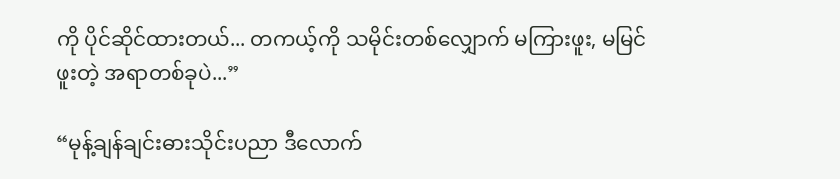ကို ပိုင်ဆိုင်ထားတယ်... တကယ့်ကို သမိုင်းတစ်လျှောက် မကြားဖူး, မမြင်ဖူးတဲ့ အရာတစ်ခုပဲ...”

“မုန့်ချန်ချင်းဓားသိုင်းပညာ ဒီလောက်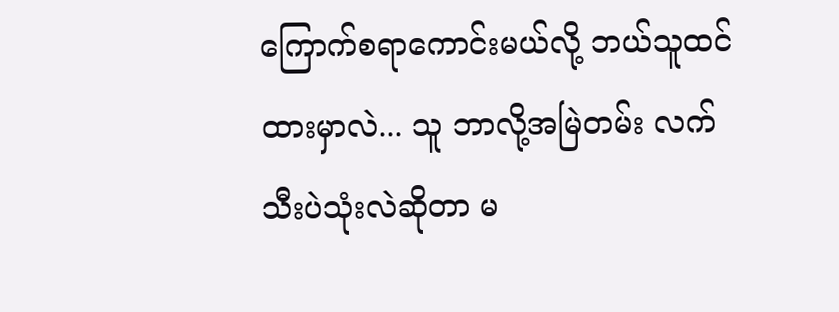ကြောက်စရာကောင်းမယ်လို့ ဘယ်သူထင်ထားမှာလဲ... သူ ဘာလို့အမြဲတမ်း လက်သီးပဲသုံးလဲဆိုတာ မ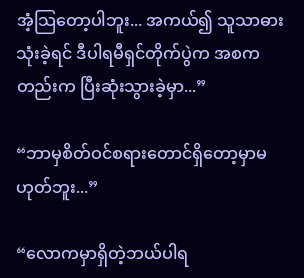အံ့သြတော့ပါဘူး... အကယ်၍ သူသာဓားသုံးခဲ့ရင် ဒီပါရမီရှင်တိုက်ပွဲက အစကတည်းက ပြီးဆုံးသွားခဲ့မှာ...”

“ဘာမှစိတ်ဝင်စရားတောင်ရှိတော့မှာမဟုတ်ဘူး...”

“လောကမှာရှိတဲ့ဘယ်ပါရ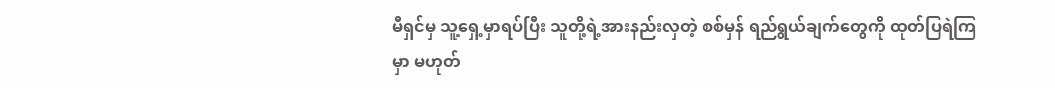မီရှင်မှ သူ့ရှေ့မှာရပ်ပြီး သူတို့ရဲ့အားနည်းလှတဲ့ စစ်မှန် ရည်ရွယ်ချက်တွေကို ထုတ်ပြရဲကြမှာ မဟုတ်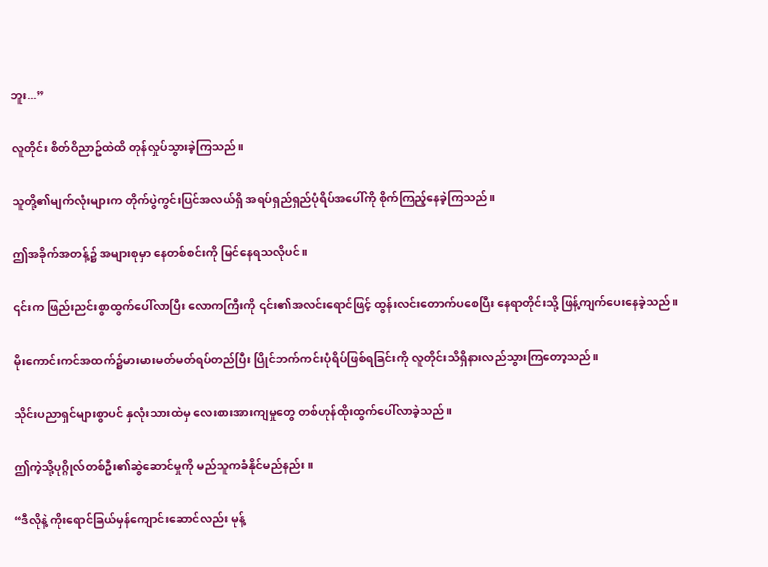ဘူး...”

လူတိုင်း စိတ်ဝိညာဥ်ထဲထိ တုန်လှုပ်သွားခဲ့ကြသည်။

သူတို့၏မျက်လုံးများက တိုက်ပွဲကွင်းပြင်အလယ်ရှိ အရပ်ရှည်ရှည်ပုံရိပ်အပေါ်ကို စိုက်ကြည့်နေခဲ့ကြသည်။

ဤအခိုက်အတန့်၌ အများစုမှာ နေတစ်စင်းကို မြင်နေရသလိုပင်။

၎င်းက ဖြည်းညင်းစွာထွက်ပေါ်လာပြီး လောကကြီးကို ၎င်း၏အလင်းရောင်ဖြင့် ထွန်းလင်းတောက်ပစေပြီး နေရာတိုင်းသို့ ဖြန့်ကျက်ပေးနေခဲ့သည်။

မိုးကောင်းကင်အထက်၌မားမားမတ်မတ်ရပ်တည်ပြီး ပြိုင်ဘက်ကင်းပုံရိပ်ဖြစ်ရခြင်းကို လူတိုင်းသိရှိနားလည်သွားကြတော့သည်။

သိုင်းပညာရှင်များစွာပင် နှလုံးသားထဲမှ လေးစားအားကျမှုတွေ တစ်ဟုန်ထိုးထွက်ပေါ်လာခဲ့သည်။

ဤကဲ့သို့ပုဂ္ဂိုလ်တစ်ဦး၏ဆွဲဆောင်မှုကို မည်သူကခံနိုင်မည်နည်း။

“ဒီလိုနဲ့ ကိုးရောင်ခြယ်မှန်ကျောင်းဆောင်လည်း မုန့်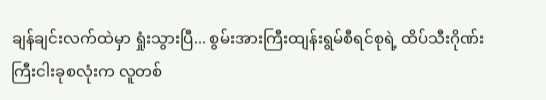ချန်ချင်းလက်ထဲမှာ ရှုံးသွားပြီ... စွမ်းအားကြီးထျန်းရွမ်စီရင်စုရဲ့ ထိပ်သီးဂိုဏ်းကြီးငါးခုစလုံးက လူတစ်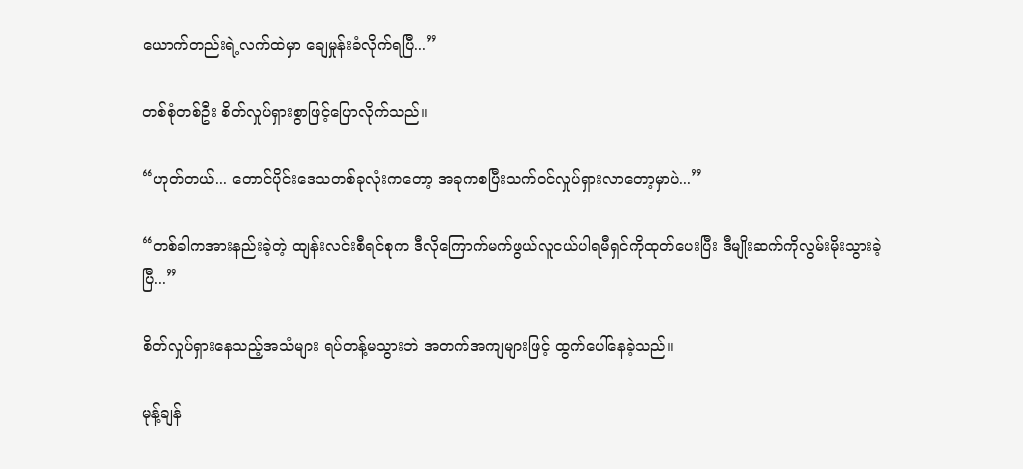ယောက်တည်းရဲ့လက်ထဲမှာ ချေမှုန်းခံလိုက်ရပြီ...”

တစ်စုံတစ်ဦး စိတ်လှုပ်ရှားစွာဖြင့်ပြောလိုက်သည်။

“ဟုတ်တယ်... တောင်ပိုင်းဒေသတစ်ခုလုံးကတော့ အခုကစပြီးသက်ဝင်လှုပ်ရှားလာတော့မှာပဲ...”

“တစ်ခါကအားနည်းခဲ့တဲ့ ထျန်းလင်းစီရင်စုက ဒီလိုကြောက်မက်ဖွယ်လူငယ်ပါရမီရှင်ကိုထုတ်ပေးပြီး ဒီမျိုးဆက်ကိုလွမ်းမိုးသွားခဲ့ပြီ...”

စိတ်လှုပ်ရှားနေသည့်အသံများ ရပ်တန့်မသွားဘဲ အတက်အကျများဖြင့် ထွက်ပေါ်နေခဲ့သည်။

မုန့်ချန်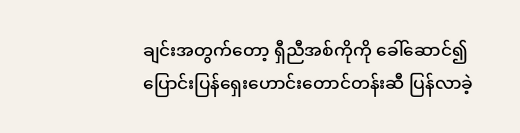ချင်းအတွက်တော့ ရှီညီအစ်ကိုကို ခေါ်ဆောင်၍ ပြောင်းပြန်ရှေးဟောင်းတောင်တန်းဆီ ပြန်လာခဲ့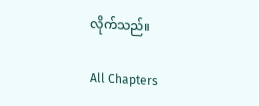လိုက်သည်။

All Chapters